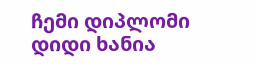ჩემი დიპლომი
დიდი ხანია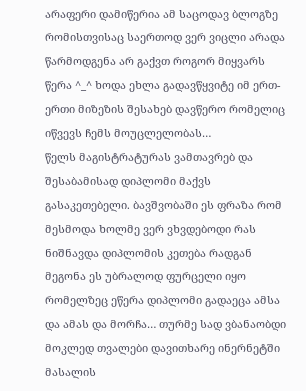არაფერი დამიწერია ამ საცოდავ ბლოგზე რომისთვისაც საერთოდ ვერ ვიცლი არადა წარმოდგენა არ გაქვთ როგორ მიყვარს წერა ^_^ ხოდა ეხლა გადავწყვიტე იმ ერთ-ერთი მიზეზის შესახებ დავწერო რომელიც იწვევს ჩემს მოუცლელობას…
წელს მაგისტრატურას ვამთავრებ და შესაბამისად დიპლომი მაქვს გასაკეთებელი. ბავშვობაში ეს ფრაზა რომ მესმოდა ხოლმე ვერ ვხვდებოდი რას ნიშნავდა დიპლომის კეთება რადგან მეგონა ეს უბრალოდ ფურცელი იყო რომელზეც ეწერა დიპლომი გადაეცა ამსა და ამას და მორჩა… თურმე სად ვბანაობდი
მოკლედ თვალები დავითხარე ინერნეტში მასალის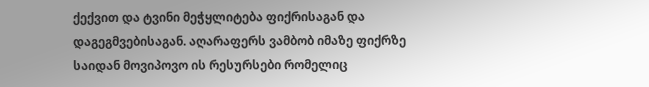ქექვით და ტვინი მეჭყლიტება ფიქრისაგან და დაგეგმვებისაგან. აღარაფერს ვამბობ იმაზე ფიქრზე საიდან მოვიპოვო ის რესურსები რომელიც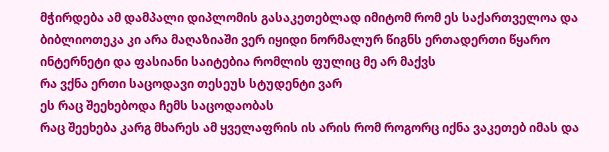მჭირდება ამ დამპალი დიპლომის გასაკეთებლად იმიტომ რომ ეს საქართველოა და ბიბლიოთეკა კი არა მაღაზიაში ვერ იყიდი ნორმალურ წიგნს ერთადერთი წყარო ინტერნეტი და ფასიანი საიტებია რომლის ფულიც მე არ მაქვს
რა ვქნა ერთი საცოდავი თესეუს სტუდენტი ვარ
ეს რაც შეეხებოდა ჩემს საცოდაობას
რაც შეეხება კარგ მხარეს ამ ყველაფრის ის არის რომ როგორც იქნა ვაკეთებ იმას და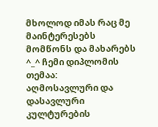მხოლოდ იმას რაც მე მაინტერესებს მომწონს და მახარებს ^_^ ჩემი დიპლომის თემაა:
აღმოსავლური და დასავლური კულტურების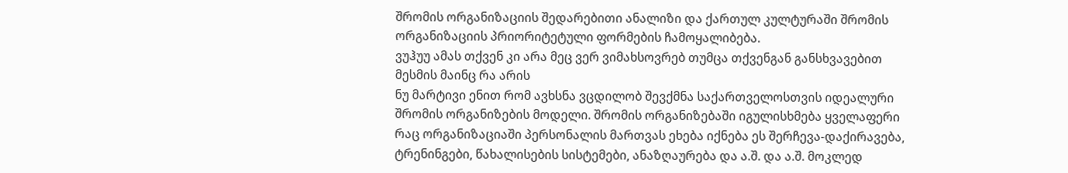შრომის ორგანიზაციის შედარებითი ანალიზი და ქართულ კულტურაში შრომის ორგანიზაციის პრიორიტეტული ფორმების ჩამოყალიბება.
ვუჰუუ ამას თქვენ კი არა მეც ვერ ვიმახსოვრებ თუმცა თქვენგან განსხვავებით მესმის მაინც რა არის
ნუ მარტივი ენით რომ ავხსნა ვცდილობ შევქმნა საქართველოსთვის იდეალური შრომის ორგანიზების მოდელი. შრომის ორგანიზებაში იგულისხმება ყველაფერი რაც ორგანიზაციაში პერსონალის მართვას ეხება იქნება ეს შერჩევა-დაქირავება, ტრენინგები, წახალისების სისტემები, ანაზღაურება და ა.შ. და ა.შ. მოკლედ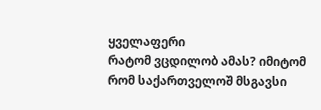ყველაფერი
რატომ ვცდილობ ამას? იმიტომ რომ საქართველოშ მსგავსი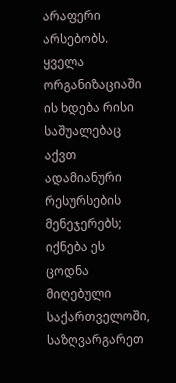არაფერი არსებობს. ყველა ორგანიზაციაში ის ხდება რისი საშუალებაც აქვთ ადამიანური რესურსების მენეჯერებს; იქნება ეს ცოდნა მიღებული საქართველოში, საზღვარგარეთ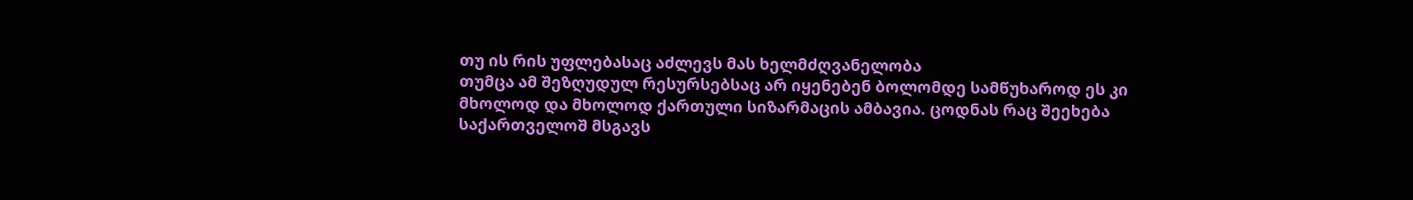თუ ის რის უფლებასაც აძლევს მას ხელმძღვანელობა
თუმცა ამ შეზღუდულ რესურსებსაც არ იყენებენ ბოლომდე სამწუხაროდ ეს კი მხოლოდ და მხოლოდ ქართული სიზარმაცის ამბავია. ცოდნას რაც შეეხება საქართველოშ მსგავს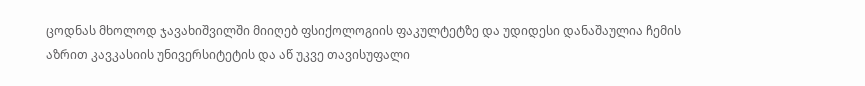ცოდნას მხოლოდ ჯავახიშვილში მიიღებ ფსიქოლოგიის ფაკულტეტზე და უდიდესი დანაშაულია ჩემის აზრით კავკასიის უნივერსიტეტის და აწ უკვე თავისუფალი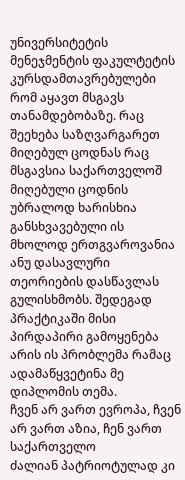უნივერსიტეტის მენეჯმენტის ფაკულტეტის კურსდამთავრებულები რომ აყავთ მსგავს თანამდებობაზე. რაც შეეხება საზღვარგარეთ მიღებულ ცოდნას რაც მსგავსია საქართველოშ მიღებული ცოდნის უბრალოდ ხარისხია განსხვავებული ის მხოლოდ ერთგვაროვანია ანუ დასავლური თეორიების დასწავლას გულისხმობს. შედეგად პრაქტიკაში მისი პირდაპირი გამოყენება არის ის პრობლემა რამაც ადამაწყვეტინა მე დიპლომის თემა.
ჩვენ არ ვართ ევროპა, ჩვენ არ ვართ აზია, ჩენ ვართ საქართველო
ძალიან პატრიოტულად კი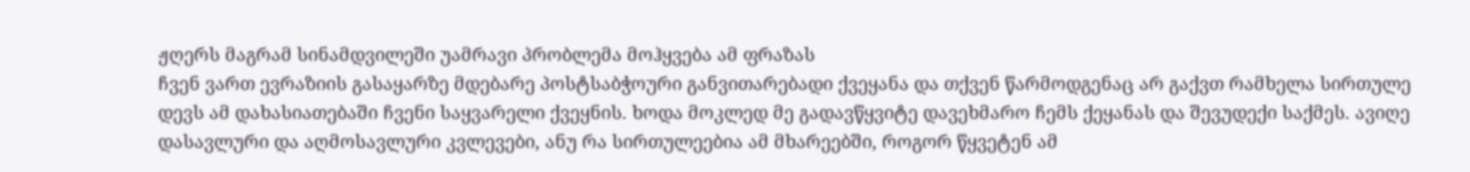ჟღერს მაგრამ სინამდვილეში უამრავი პრობლემა მოჰყვება ამ ფრაზას
ჩვენ ვართ ევრაზიის გასაყარზე მდებარე პოსტსაბჭოური განვითარებადი ქვეყანა და თქვენ წარმოდგენაც არ გაქვთ რამხელა სირთულე დევს ამ დახასიათებაში ჩვენი საყვარელი ქვეყნის. ხოდა მოკლედ მე გადავწყვიტე დავეხმარო ჩემს ქეყანას და შევუდექი საქმეს. ავიღე დასავლური და აღმოსავლური კვლევები, ანუ რა სირთულეებია ამ მხარეებში, როგორ წყვეტენ ამ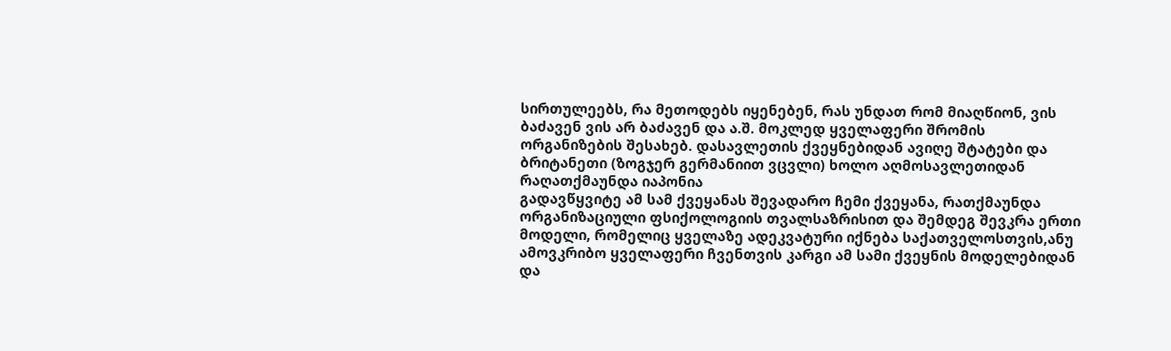სირთულეებს, რა მეთოდებს იყენებენ, რას უნდათ რომ მიაღწიონ, ვის ბაძავენ ვის არ ბაძავენ და ა.შ. მოკლედ ყველაფერი შრომის ორგანიზების შესახებ. დასავლეთის ქვეყნებიდან ავიღე შტატები და ბრიტანეთი (ზოგჯერ გერმანიით ვცვლი) ხოლო აღმოსავლეთიდან რაღათქმაუნდა იაპონია
გადავწყვიტე ამ სამ ქვეყანას შევადარო ჩემი ქვეყანა, რათქმაუნდა ორგანიზაციული ფსიქოლოგიის თვალსაზრისით და შემდეგ შევკრა ერთი მოდელი, რომელიც ყველაზე ადეკვატური იქნება საქათველოსთვის,ანუ ამოვკრიბო ყველაფერი ჩვენთვის კარგი ამ სამი ქვეყნის მოდელებიდან და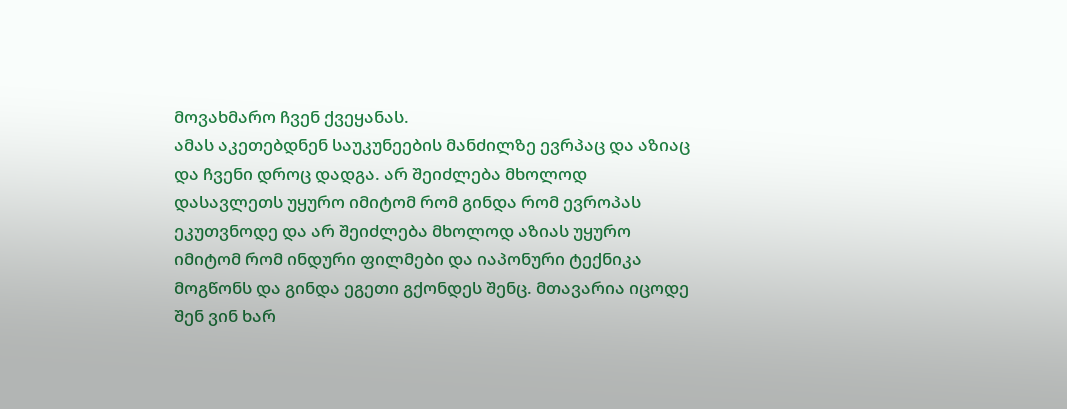მოვახმარო ჩვენ ქვეყანას.
ამას აკეთებდნენ საუკუნეების მანძილზე ევრპაც და აზიაც და ჩვენი დროც დადგა. არ შეიძლება მხოლოდ დასავლეთს უყურო იმიტომ რომ გინდა რომ ევროპას ეკუთვნოდე და არ შეიძლება მხოლოდ აზიას უყურო იმიტომ რომ ინდური ფილმები და იაპონური ტექნიკა მოგწონს და გინდა ეგეთი გქონდეს შენც. მთავარია იცოდე შენ ვინ ხარ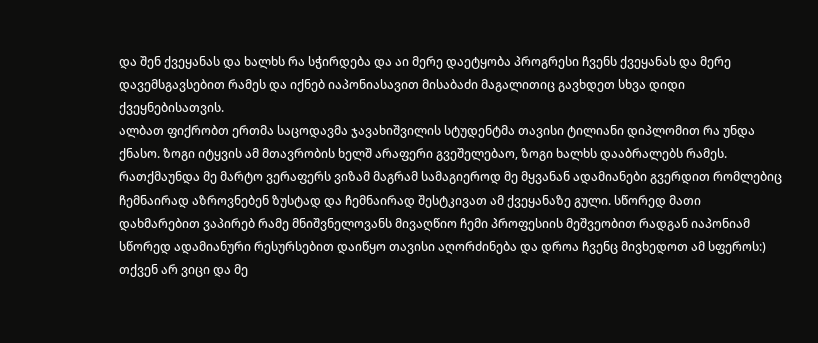და შენ ქვეყანას და ხალხს რა სჭირდება და აი მერე დაეტყობა პროგრესი ჩვენს ქვეყანას და მერე დავემსგავსებით რამეს და იქნებ იაპონიასავით მისაბაძი მაგალითიც გავხდეთ სხვა დიდი ქვეყნებისათვის.
ალბათ ფიქრობთ ერთმა საცოდავმა ჯავახიშვილის სტუდენტმა თავისი ტილიანი დიპლომით რა უნდა ქნასო. ზოგი იტყვის ამ მთავრობის ხელშ არაფერი გვეშელებაო, ზოგი ხალხს დააბრალებს რამეს. რათქმაუნდა მე მარტო ვერაფერს ვიზამ მაგრამ სამაგიეროდ მე მყვანან ადამიანები გვერდით რომლებიც ჩემნაირად აზროვნებენ ზუსტად და ჩემნაირად შესტკივათ ამ ქვეყანაზე გული. სწორედ მათი დახმარებით ვაპირებ რამე მნიშვნელოვანს მივაღწიო ჩემი პროფესიის მეშვეობით რადგან იაპონიამ სწორედ ადამიანური რესურსებით დაიწყო თავისი აღორძინება და დროა ჩვენც მივხედოთ ამ სფეროს:)
თქვენ არ ვიცი და მე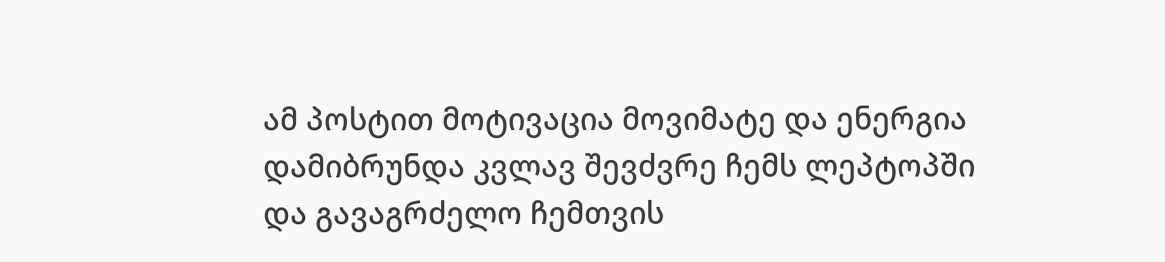ამ პოსტით მოტივაცია მოვიმატე და ენერგია დამიბრუნდა კვლავ შევძვრე ჩემს ლეპტოპში და გავაგრძელო ჩემთვის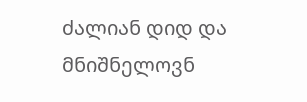ძალიან დიდ და მნიშნელოვნ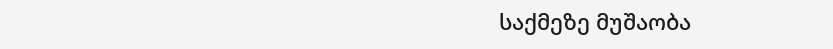საქმეზე მუშაობა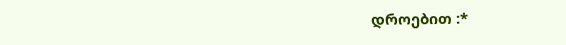დროებით :*